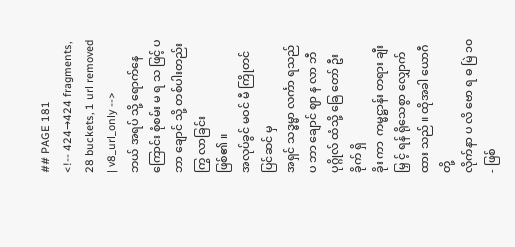## PAGE 181
<!-- 424→424 fragments, 28 buckets, 1 url removed | v8_url_only -->
ဘယ် အရပ် သို့ ရောက်နေကြောင်း စုံစမ်း မ ရ သ ဖြင့် ပ ဘာ ချောင် သို့ တစ်ပါးတည်း ကြွ လာခြင်း
ဖြစ်၏ ။
အလုပ်ခွင် မဝင် မီ ကြိုတင်ပြင်ဆင် မှ
အရှင် သဒ္ဓမ္မာ လင်္ကာ ရသည် ပ ဘာ ချောင် ဈာ န လာ ဘီ ပုဂ္ဂိုလ် ထံသို့ ခြေ တော် ဦး ခိုက် ရှိ
ခိုး ကာ  ကမ္မဋ္ဌာန်း တရား ချီးမြှ င့် ရန် ရိုသေစွာ လျှောက်ထား သည် ။ ထိုအခါ ယောဂီ တို့
လိုက်နာ ပ လိ ဗော ရ ဓ မြဲ ၁၀- ဖြစ်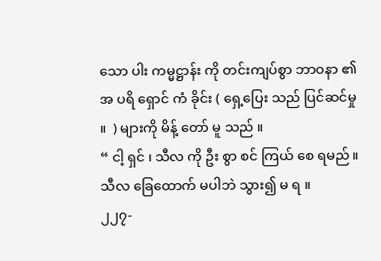သော ပါး ကမ္မဋ္ဌာန်း ကို တင်းကျပ်စွာ ဘာဝနာ ၏ အ ပရိ ရှောင် ကံ ခိုင်း ( ရှေ့ပြေး သည် ပြင်ဆင်မှု ။  ) များကို မိန့် တော် မူ သည် ။
“ ငါ့ ရှင် ၊ သီလ ကို ဦး စွာ စင် ကြယ် စေ ရမည် ။ သီလ ခြေထောက် မပါဘဲ သွား၍ မ ရ ။
၂၂၇-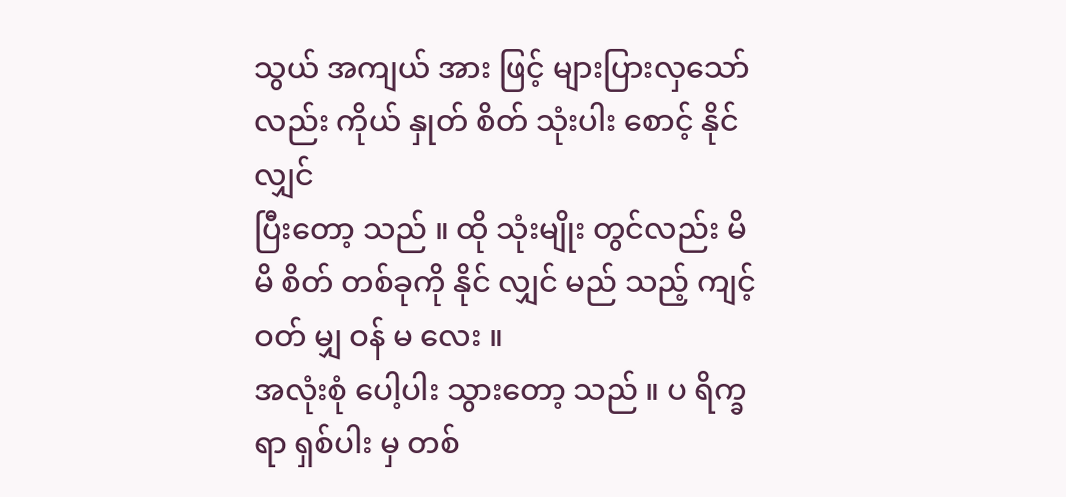သွယ် အကျယ် အား ဖြင့် များပြားလှသော်လည်း ကိုယ် နှုတ် စိတ် သုံးပါး စောင့် နိုင် လျှင်
ပြီးတော့ သည် ။ ထို သုံးမျိုး တွင်လည်း မိမိ စိတ် တစ်ခုကို နိုင် လျှင် မည် သည့် ကျင့် ဝတ် မျှ ဝန် မ လေး ။
အလုံးစုံ ပေါ့ပါး သွားတော့ သည် ။ ပ ရိက္ခ ရာ ရှစ်ပါး မှ တစ်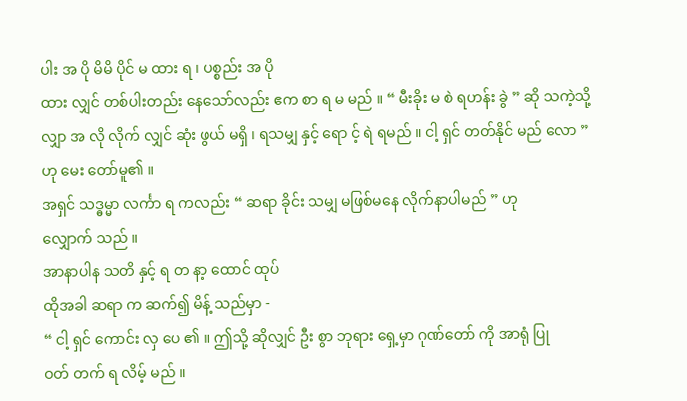ပါး အ ပို မိမိ ပိုင် မ ထား ရ ၊ ပစ္စည်း အ ပို
ထား လျှင် တစ်ပါးတည်း နေသော်လည်း ဧက စာ ရ မ မည် ။ “ မီးခိုး မ စဲ ရဟန်း ခွဲ ” ဆို သကဲ့သို့
လျှာ အ လို လိုက် လျှင် ဆုံး ဖွယ် မရှိ ၊ ရသမျှ နှင့် ရော င့် ရဲ ရမည် ။ ငါ့ ရှင် တတ်နိုင် မည် လော ”
ဟု မေး တော်မူ၏ ။
အရှင် သဒ္ဓမ္မာ လင်္ကာ ရ ကလည်း “ ဆရာ ခိုင်း သမျှ မဖြစ်မနေ လိုက်နာပါမည် ” ဟု
လျှောက် သည် ။
အာနာပါန သတိ နှင့် ရ တ နာ့ ထောင် ထုပ်
ထိုအခါ ဆရာ က ဆက်၍ မိန့် သည်မှာ -
“ ငါ့ ရှင် ကောင်း လှ ပေ ၏ ။ ဤသို့ ဆိုလျှင် ဦး စွာ ဘုရား ရှေ့မှာ ဂုဏ်တော် ကို အာရုံ ပြု
ဝတ် တက် ရ လိမ့် မည် ။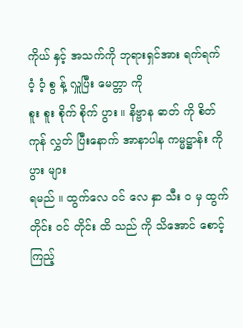ကိုယ် နှင့် အသက်ကို ဘုရားရှင်အား ရက်ရက် ဝံ့ ဝံ့ စွ န့် လှူပြီး မေတ္တာ ကို
စူး စူး စိုက် စိုက် ပွား ။ နိဗ္ဗာန ဓာတ် ကို စိတ် ကုန် လွှတ် ပြီးနောက် အာနာပါန ကမ္မဋ္ဌာန်း ကို ပွား များ
ရမည် ။ ထွက်လေ ဝင် လေ နှာ သီး ဝ မှ ထွက်တိုင်း ဝင် တိုင်း ထိ သည် ကို သိအောင် စောင့် ကြည့်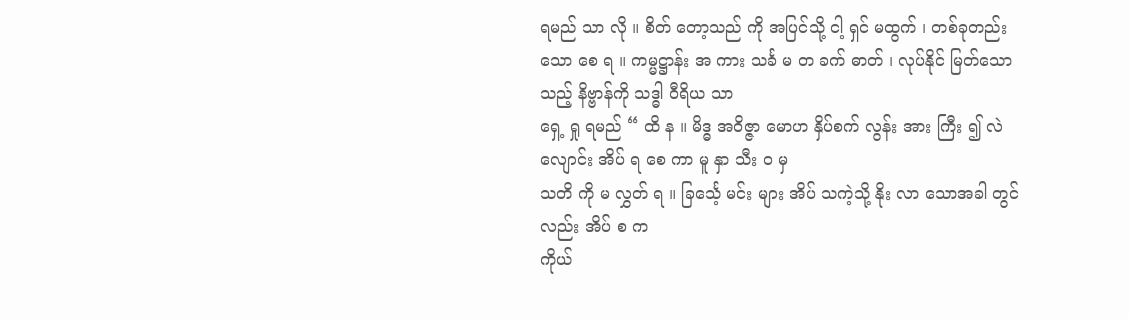ရမည် သာ လို ။ စိတ် တော့သည် ကို အပြင်သို့ ငါ့ ရှင် မထွက် ၊ တစ်ခုတည်းသော စေ ရ ။ ကမ္မဋ္ဌာန်း အ ကား သင်္ခ မ တ ခက် ဓာတ် ၊ လုပ်နိုင် မြတ်သော သည့် နိဗ္ဗာန်ကို သဒ္ဓါ ဝီရိယ သာ
ရှေ့ ရှု ရမည် “ ထိ န ။ မိဒ္ဓ အဝိဇ္ဇာ မောဟ နှိပ်စက် လွန်း အား ကြီး ၍ လဲ လျောင်း အိပ် ရ စေ ကာ မူ နှာ သီး ဝ မှ
သတိ ကို မ လွှတ် ရ ။ ခြင်္သေ့ မင်း များ အိပ် သကဲ့သို့ နိုး လာ သောအခါ တွင်လည်း အိပ် စ က
ကိုယ်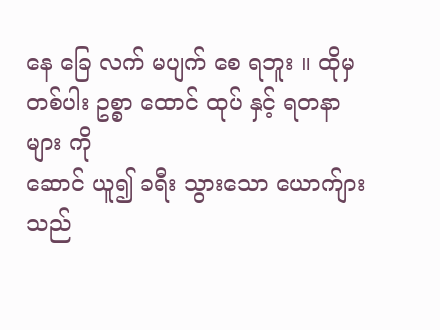နေ ခြေ လက် မပျက် စေ ရဘူး ။ ထိုမှ တစ်ပါး ဥစ္စာ ထောင် ထုပ် နှင့် ရတနာများ ကို
ဆောင် ယူ၍ ခရီး သွားသော ယောက်ျား သည်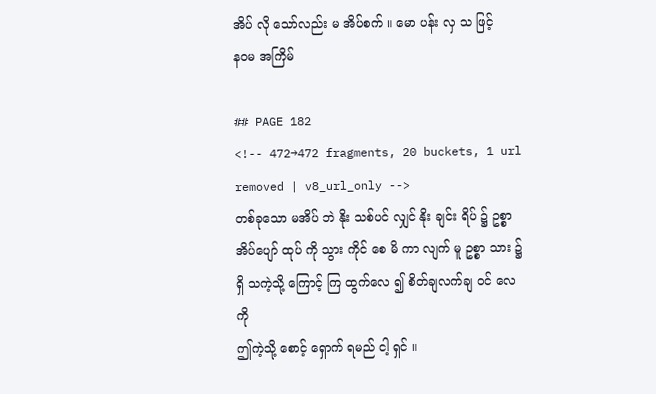အိပ် လို သော်လည်း မ အိပ်စက် ။ မော ပန်း လှ သ ဖြင့်
နဝမ အကြိမ်

## PAGE 182
<!-- 472→472 fragments, 20 buckets, 1 url removed | v8_url_only -->
တစ်ခုသော မအိပ် ဘဲ နိုး သစ်ပင် လျှင် နိုး ချင်း ရိပ် ၌ ဥစ္စာ အိပ်ပျော် ထုပ် ကို သွား ကိုင် စေ မိ ကာ လျက် မူ ဥစ္စာ သား ၌ ရှိ သကဲ့သို့ ကြောင့် ကြ ထွက်လေ ၍ စိတ်ချလက်ချ ဝင် လေ ကို
ဤကဲ့သို့ စောင့် ရှောက် ရမည် ငါ့ ရှင် ။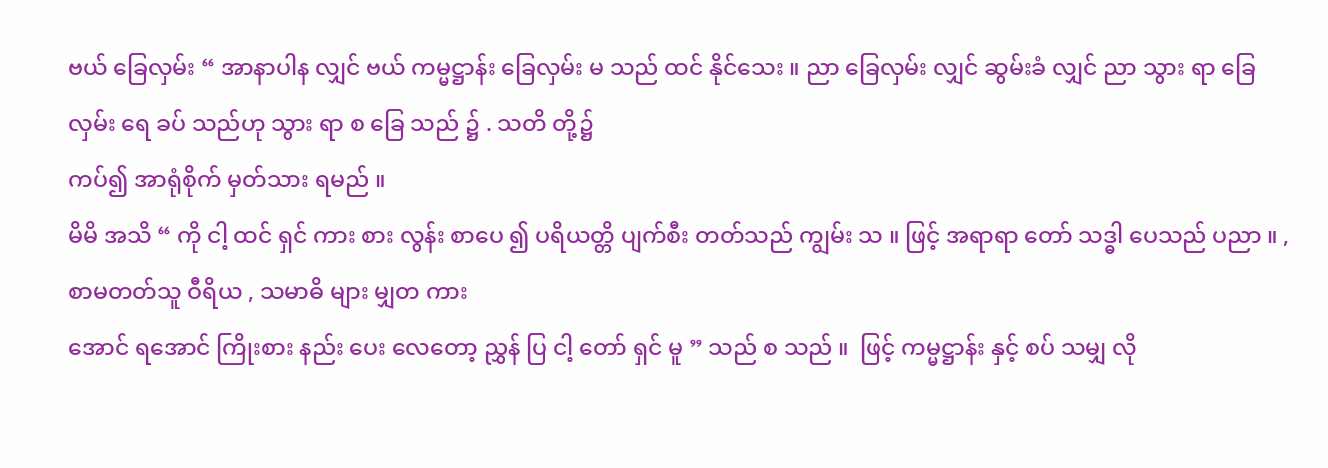ဗယ် ခြေလှမ်း “ အာနာပါန လျှင် ဗယ် ကမ္မဋ္ဌာန်း ခြေလှမ်း မ သည် ထင် နိုင်သေး ။ ညာ ခြေလှမ်း လျှင် ဆွမ်းခံ လျှင် ညာ သွား ရာ ခြေလှမ်း ရေ ခပ် သည်ဟု သွား ရာ စ ခြေ သည် ၌ . သတိ တို့၌
ကပ်၍ အာရုံစိုက် မှတ်သား ရမည် ။
မိမိ အသိ “ ကို ငါ့ ထင် ရှင် ကား စား လွန်း စာပေ ၍ ပရိယတ္တိ ပျက်စီး တတ်သည် ကျွမ်း သ ။ ဖြင့် အရာရာ တော် သဒ္ဓါ ပေသည် ပညာ ။ , စာမတတ်သူ ဝီရိယ , သမာဓိ များ မျှတ ကား
အောင် ရအောင် ကြိုးစား နည်း ပေး လေတော့ ညွှန် ပြ ငါ့ တော် ရှင် မူ ” သည် စ သည် ။  ဖြင့် ကမ္မဋ္ဌာန်း နှင့် စပ် သမျှ လို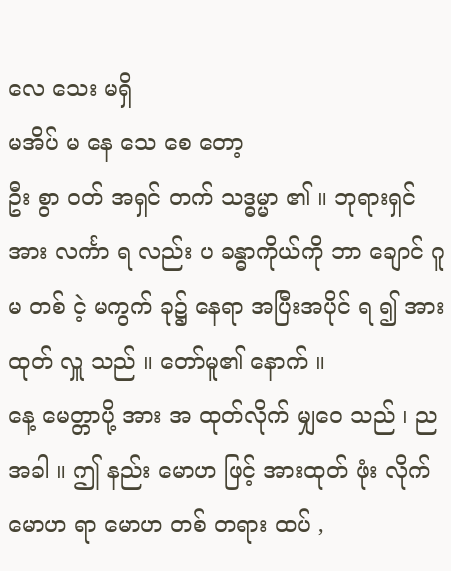လေ သေး မရှိ
မအိပ် မ နေ သေ စေ တော့
ဦး စွာ ဝတ် အရှင် တက် သဒ္ဓမ္မာ ၏ ။ ဘုရားရှင်အား လင်္ကာ ရ လည်း ပ ခန္ဓာကိုယ်ကို ဘာ ချောင် ဂူ မ တစ် ငဲ့ မကွက် ခု၌ နေရာ အပြီးအပိုင် ရ ၍ အားထုတ် လှူ သည် ။ တော်မူ၏ နောက် ။
နေ့ မေတ္တာပို့ အား အ ထုတ်လိုက် မျှဝေ သည် ၊ ညအခါ ။ ဤ နည်း မောဟ ဖြင့် အားထုတ် ဖုံး လိုက် မောဟ ရာ မောဟ တစ် တရား ထပ် ,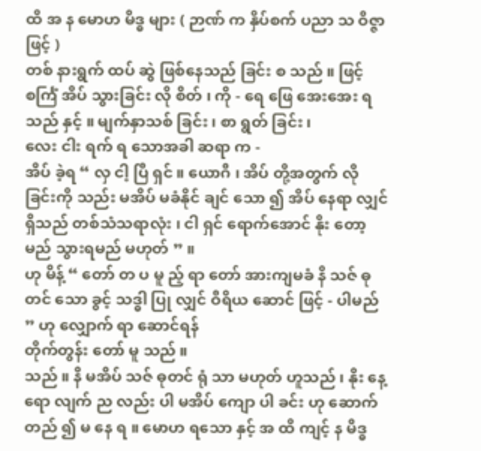ထိ အ န မောဟ မိဒ္ဓ များ ( ဉာဏ် က နှိပ်စက် ပညာ သ ဝိဇ္ဇာ ဖြင့် )
တစ် နားရွက် ထပ် ဆွဲ ဖြစ်နေသည် ခြင်း စ သည် ။ ဖြင့် စင်္ကြံ အိပ် သွားခြင်း လို စိတ် ၊ ကို - ရေ ဖြေ အေးအေး ရသည် နှင့် ။ မျက်နှာသစ် ခြင်း ၊ စာ ရွတ် ခြင်း ၊
လေး ငါး ရက် ရ သောအခါ ဆရာ က -
အိပ် ခဲ့ရ “ လှ ငါ့ ပြီ ရှင် ။ ယောဂီ ၊ အိပ် တို့အတွက် လို ခြင်းကို သည်း မအိပ် မခံနိုင် ချင် သော ၍ အိပ် နေရာ လျှင် ရှိသည် တစ်သံသရာလုံး ၊ ငါ ရှင် ရောက်အောင် နိုး တော့မည် သွားရမည် မဟုတ် ” ။
ဟု မိန့် “ တော် တ ပ မူ ည့် ရာ တော် အားကျမခံ နိ သဇ် ဓုတင် သော ခွင့် သဒ္ဓါ ပြု လျှင် ဝီရိယ ဆောင် ဖြင့် - ပါမည် ” ဟု လျှောက် ရာ ဆောင်ရန်
တိုက်တွန်း တော် မူ သည် ။
သည် ။ နိ မအိပ် သဇ် ဓုတင် ရုံ သာ မဟုတ် ဟူသည် ၊ နိုး နေ့ရော လျက် ည လည်း ပါ မအိပ် ကျော ပါ ခင်း ဟု ဆောက်တည် ၍ မ နေ ရ ။ မောဟ ရသော နှင့် အ ထိ ကျင့် န မိဒ္ဓ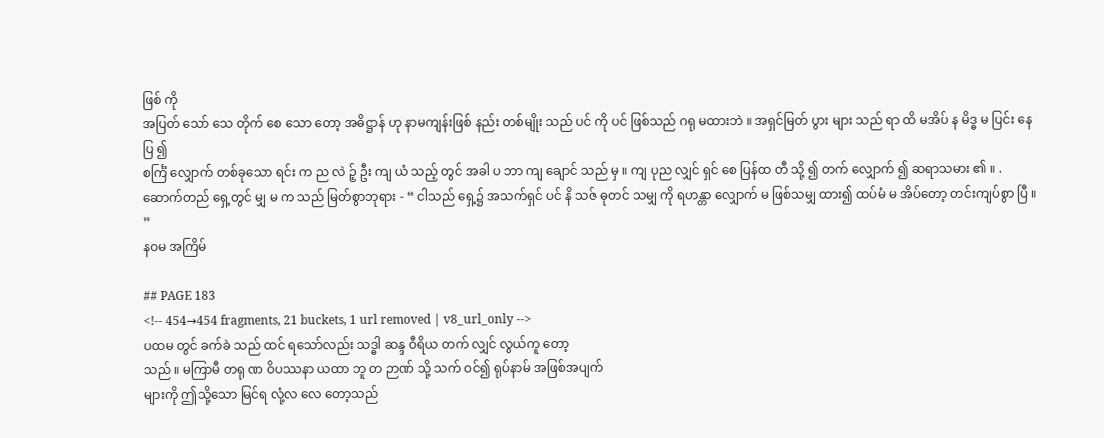ဖြစ် ကို
အပြတ် သော် သေ တိုက် စေ သော တော့ အဓိဋ္ဌာန် ဟု နာမကျန်းဖြစ် နည်း တစ်မျိုး သည် ပင် ကို ပင် ဖြစ်သည် ဂရု မထားဘဲ ။ အရှင်မြတ် ပွား များ သည် ရာ ထိ မအိပ် န မိဒ္ဓ မ ပြင်း နေ ပြ ၍
စင်္ကြံ လျှောက် တစ်ခုသော ရင်း က ည လဲ ဉ့် ဦး ကျ ယံ သည့် တွင် အခါ ပ ဘာ ကျ ချောင် သည် မှ ။ ကျ ပုည လျှင် ရှင် စေ ပြန်ထ တီ သို့ ၍ တက် လျှောက် ၍ ဆရာသမား ၏ ။ .
ဆောက်တည် ရှေ့တွင် မျှ မ က သည် မြတ်စွာဘုရား - “ ငါသည် ရှေ့၌ အသက်ရှင် ပင် နိ သဇ် ဓုတင် သမျှ ကို ရဟန္တာ လျှောက် မ ဖြစ်သမျှ ထား၍ ထပ်မံ မ အိပ်တော့ တင်းကျပ်စွာ ပြီ ။ ”
နဝမ အကြိမ်

## PAGE 183
<!-- 454→454 fragments, 21 buckets, 1 url removed | v8_url_only -->
ပထမ တွင် ခက်ခဲ သည် ထင် ရသော်လည်း သဒ္ဓါ ဆန္ဒ ဝီရိယ တက် လျှင် လွယ်ကူ တော့
သည် ။ မကြာမီ တရု ဏ ဝိပဿနာ ယထာ ဘူ တ ဉာဏ် သို့ သက် ဝင်၍ ရုပ်နာမ် အဖြစ်အပျက်
များကို ဤသို့သော မြင်ရ လုံ့လ လေ တော့သည်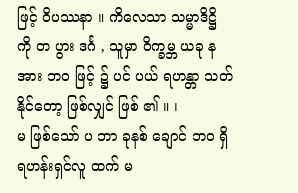ဖြင့် ဝိပဿနာ ။ ကိလေသာ သမ္မာဒိဋ္ဌိ ကို တ ပွား ဒင်္ဂ , သူမှာ ဝိက္ခမ္ဘ ယခု န အား ဘဝ ဖြင့် ၌ ပင် ပယ် ရဟန္တာ သတ် နိုင်တော့ ဖြစ်လျှင် ဖြစ် ၏ ။ ၊
မ ဖြစ်သော် ပ ဘာ ခုနစ် ချောင် ဘဝ ရှိ ရဟန်းရှင်လူ ထက် မ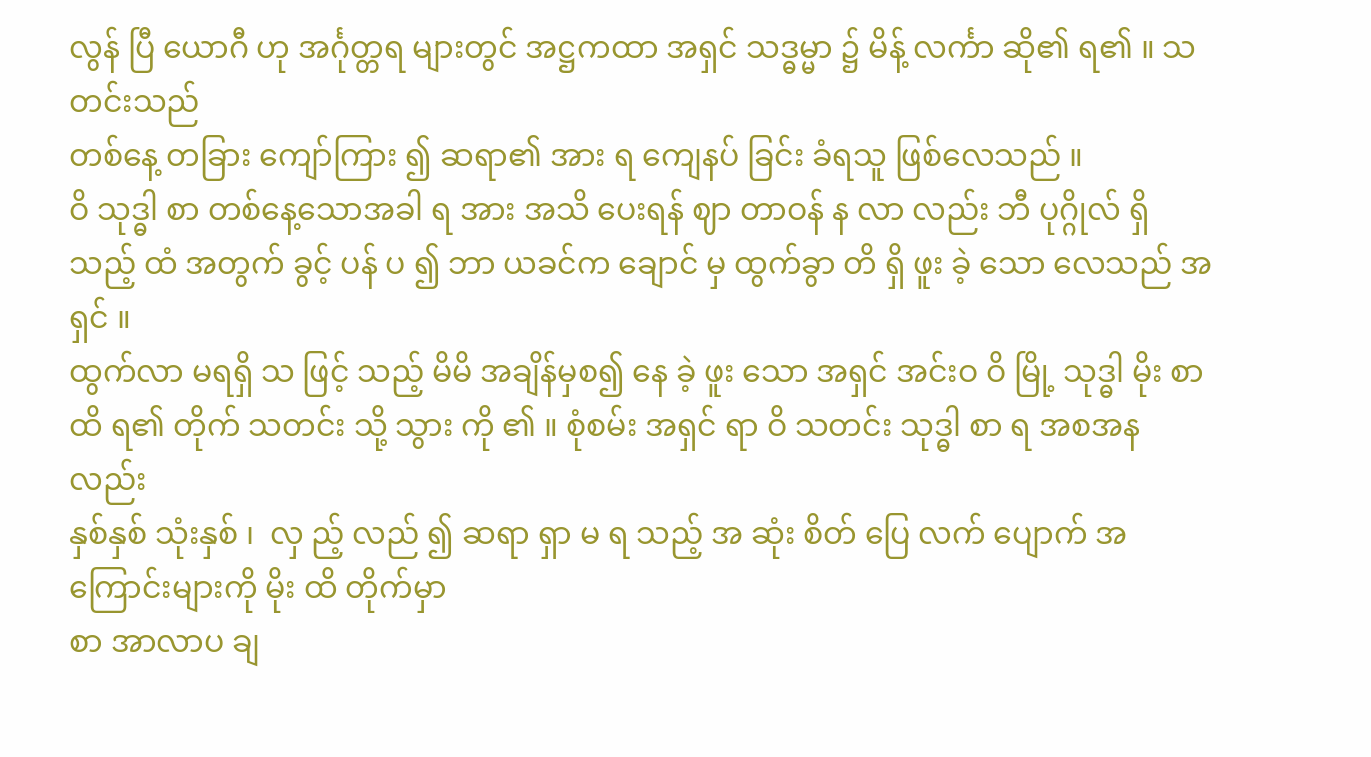လွန် ပြီ ယောဂီ ဟု အင်္ဂုတ္တရ များတွင် အဋ္ဌကထာ အရှင် သဒ္ဓမ္မာ ၌ မိန့် လင်္ကာ ဆို၏ ရ၏ ။ သတင်းသည်
တစ်နေ့ တခြား ကျော်ကြား ၍ ဆရာ၏ အား ရ ကျေနပ် ခြင်း ခံရသူ ဖြစ်လေသည် ။
ဝိ သုဒ္ဓါ စာ တစ်နေ့သောအခါ ရ အား အသိ ပေးရန် ဈာ တာဝန် န လာ လည်း ဘီ ပုဂ္ဂိုလ် ရှိ သည့် ထံ အတွက် ခွင့် ပန် ပ ၍ ဘာ ယခင်က ချောင် မှ ထွက်ခွာ တိ ရှိ ဖူး ခဲ့ သော လေသည် အရှင် ။
ထွက်လာ မရရှိ သ ဖြင့် သည့် မိမိ အချိန်မှစ၍ နေ ခဲ့ ဖူး သော အရှင် အင်းဝ ဝိ မြို့ သုဒ္ဓါ မိုး စာ ထိ ရ၏ တိုက် သတင်း သို့ သွား ကို ၏ ။ စုံစမ်း အရှင် ရာ ဝိ သတင်း သုဒ္ဓါ စာ ရ အစအန လည်း
နှစ်နှစ် သုံးနှစ် ၊  လှ ည့် လည် ၍ ဆရာ ရှာ မ ရ သည့် အ ဆုံး စိတ် ပြေ လက် ပျောက် အကြောင်းများကို မိုး ထိ တိုက်မှာ
စာ အာလာပ ချ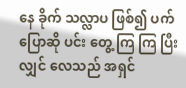နေ ခိုက် သလ္လာပ ဖြစ်၍ ပက် ပြောဆို ပင်း တွေ့ ကြ ကြ ပြီးလျှင် လေသည် အရှင်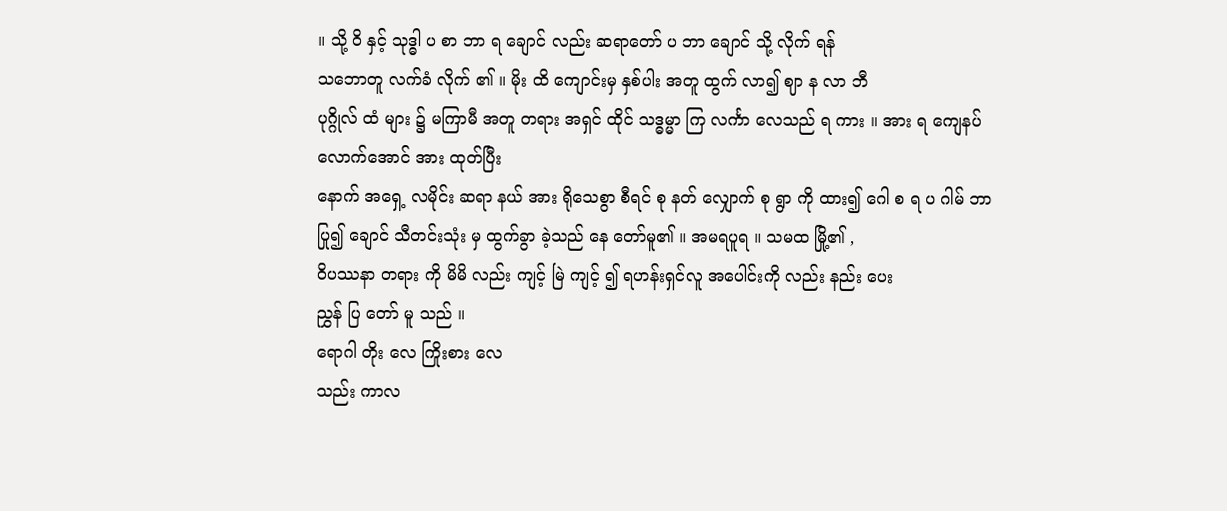။ သို့ ဝိ နှင့် သုဒ္ဓါ ပ စာ ဘာ ရ ချောင် လည်း ဆရာတော် ပ ဘာ ချောင် သို့ လိုက် ရန်
သဘောတူ လက်ခံ လိုက် ၏ ။ မိုး ထိ ကျောင်းမှ နှစ်ပါး အတူ ထွက် လာ၍ ဈာ န လာ ဘီ
ပုဂ္ဂိုလ် ထံ များ ၌ မကြာမီ အတူ တရား အရှင် ထိုင် သဒ္ဓမ္မာ ကြ လင်္ကာ လေသည် ရ ကား ။ အား ရ ကျေနပ် လောက်အောင် အား ထုတ်ပြီး
နောက် အရှေ့ လမိုင်း ဆရာ နယ် အား ရိုသေစွာ စီရင် စု နတ် လျှောက် စု ရွာ ကို ထား၍ ဂေါ စ ရ ပ ဂါမ် ဘာ ပြု၍ ချောင် သီတင်းသုံး မှ ထွက်ခွာ ခဲ့သည် နေ တော်မူ၏ ။ အမရပူရ ။ သမထ မြို့၏ ,
ဝိပဿနာ တရား ကို မိမိ လည်း ကျင့် မြဲ ကျင့် ၍ ရဟန်းရှင်လူ အပေါင်းကို လည်း နည်း ပေး
ညွှန် ပြ တော် မူ သည် ။
ရောဂါ တိုး လေ ကြိုးစား လေ
သည်း ကာလ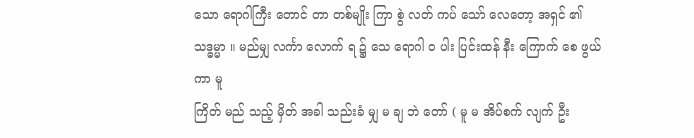သော ရောဂါကြီး တောင် တာ တစ်မျိုး ကြာ စွဲ လတ် ကပ် သော် လေတော့ အရှင် ၏ သဒ္ဓမ္မာ ။ မည်မျှ လင်္ကာ လောက် ရ ၌ သေ ရောဂါ ဝ ပါး ပြင်းထန် နီး ကြောက် စေ ဖွယ် ကာ မူ
ကြိတ် မည် သည့် မှိတ် အခါ သည်းခံ မျှ မ ချ ဘဲ တော် ( မူ မ အိပ်စက် လျက် ဦး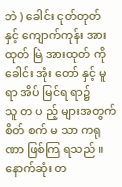ဘဲ ) ခေါင်း ငုတ်တုတ် နှင့် ကျောက်ကုန်း အားထုတ် မြဲ အားထုတ် ကို ခေါင်း အုံး တော် နှင့် မူ ရာ အိပ် မြင်ရ ရာ၌
သူ တ ပ ည့် များအတွက် စိတ် စက် မ သာ ကရုဏာ ဖြစ်ကြ ရသည် ။ နောက်ဆုံး တ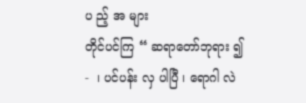ပ ည့် အ များ
တိုင်ပင်ကြ “ ဆရာတော်ဘုရား ၍ -  ၊ ပင်ပန်း လှ ပါပြီ ၊ ရောဂါ လဲ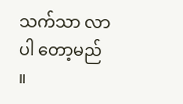သက်သာ လာပါ တော့မည် ။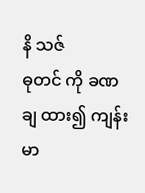နိ သဇ်
ဓုတင် ကို ခဏ ချ ထား၍ ကျန်းမာ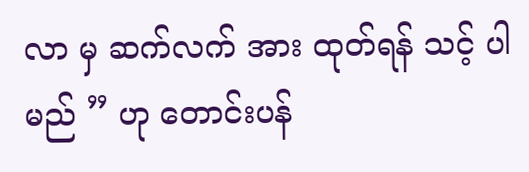လာ မှ ဆက်လက် အား ထုတ်ရန် သင့် ပါမည် ” ဟု တောင်းပန်